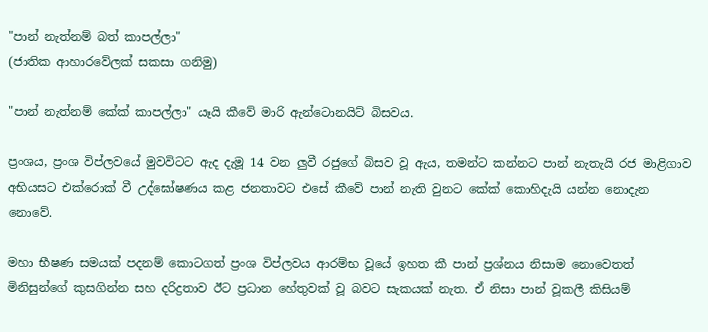"පාන් නැත්නම් බත් කාපල්ලා"
(ජාතික ආහාරවේලක්‌ සකසා ගනිමු)

"පාන් නැත්නම් කේක්‌ කාපල්ලා" යෑයි කීවේ මාරි ඇන්ටොනයිට්‌ බිසවය.

ප්‍රංශය, ප්‍රංශ විප්ලවයේ මුවවිටට ඇද දැමූ 14 වන ලුවී රජුගේ බිසව වූ ඇය, තමන්ට කන්නට පාන් නැතැයි රජ මාළිගාව අභියසට එක්‌රොක්‌ වී උද්ඝෝෂණය කළ ජනතාවට එසේ කීවේ පාන් නැති වුනට කේක්‌ කොහිදැයි යන්න නොදැන නොවේ.

මහා භීෂණ සමයක්‌ පදනම් කොටගත් ප්‍රංශ විප්ලවය ආරම්භ වූයේ ඉහත කී පාන් ප්‍රශ්නය නිසාම නොවෙතත් මිනිසුන්ගේ කුසගින්න සහ දරිද්‍රතාව ඊට ප්‍රධාන හේතුවක්‌ වූ බවට සැකයක්‌ නැත. ඒ නිසා පාන් වූකලී කිසියම්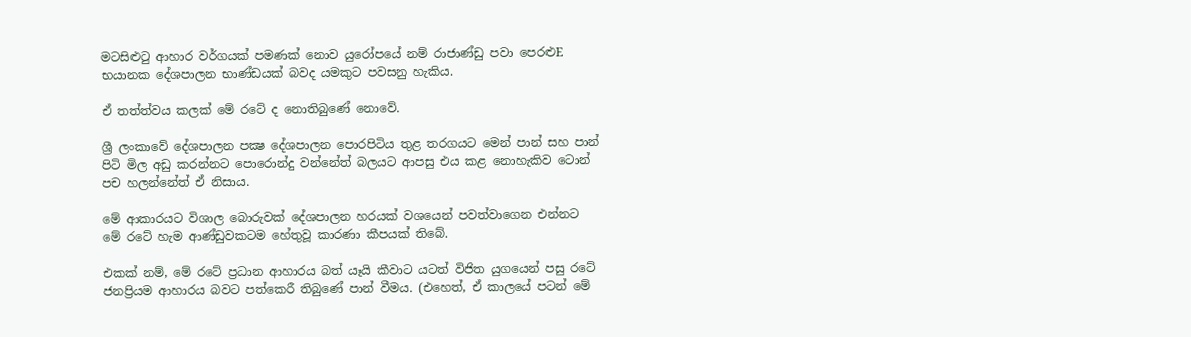මටසිළුටු ආහාර වර්ගයක්‌ පමණක්‌ නොව යුරෝපයේ නම් රාජාණ්‌ඩු පවා පෙරළුE භයානක දේශපාලන භාණ්‌ඩයක්‌ බවද යමකුට පවසනු හැකිය.

ඒ තත්ත්වය කලක්‌ මේ රටේ ද නොතිබුණේ නොවේ.

ශ්‍රී ලංකාවේ දේශපාලන පක්‍ෂ දේශපාලන පොරපිටිය තුළ තරගයට මෙන් පාන් සහ පාන් පිටි මිල අඩු කරන්නට පොරොන්දු වන්නේත් බලයට ආපසු එය කළ නොහැකිව ටොන් පච හලන්නේත් ඒ නිසාය.

මේ ආකාරයට විශාල බොරුවක්‌ දේශපාලන හරයක්‌ වශයෙන් පවත්වාගෙන එන්නට මේ රටේ හැම ආණ්‌ඩුවකටම හේතුවූ කාරණා කීපයක්‌ තිබේ.

එකක්‌ නම්, මේ රටේ ප්‍රධාන ආහාරය බත් යෑයි කීවාට යටත් විජිත යුගයෙන් පසු රටේ ජනප්‍රියම ආහාරය බවට පත්කෙරී තිබුණේ පාන් වීමය. (එහෙත්, ඒ කාලයේ පටන් මේ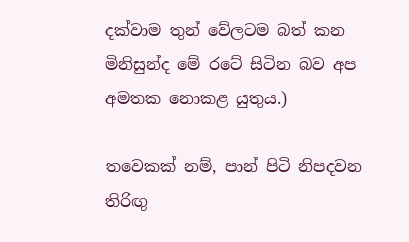දක්‌වාම තුන් වේලටම බත් කන මිනිසුන්ද මේ රටේ සිටින බව අප අමතක නොකළ යුතුය.)

තවෙකක්‌ නම්, පාන් පිටි නිපදවන තිරිඟු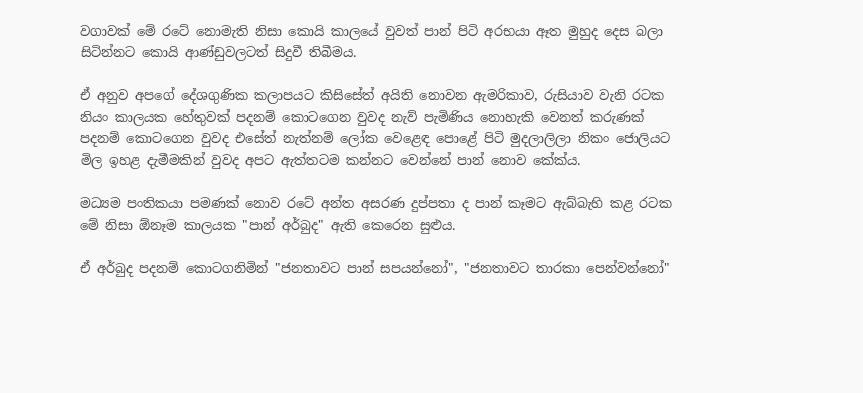වගාවක්‌ මේ රටේ නොමැති නිසා කොයි කාලයේ වුවත් පාන් පිටි අරභයා ඈත මුහුද දෙස බලා සිටින්නට කොයි ආණ්‌ඩුවලටත් සිදුවී තිබීමය.

ඒ අනුව අපගේ දේශගුණික කලාපයට කිසිසේත් අයිති නොවන ඇමරිකාව, රුසියාව වැනි රටක නියං කාලයක හේතුවක්‌ පදනම් කොටගෙන වුවද නැව් පැමිණිය නොහැකි වෙනත් කරුණක්‌ පදනම් කොටගෙන වුවද එසේත් නැත්නම් ලෝක වෙළෙඳ පොළේ පිටි මුදලාලිලා නිකං ජොලියට මිල ඉහළ දැමීමකින් වුවද අපට ඇත්තටම කන්නට වෙන්නේ පාන් නොව කේක්‌ය.

මධ්‍යම පංතිකයා පමණක්‌ නොව රටේ අන්ත අසරණ දුප්පතා ද පාන් කෑමට ඇබ්බැහි කළ රටක මේ නිසා ඕනෑම කාලයක "පාන් අර්බුද" ඇති කෙරෙන සුළුය.

ඒ අර්බුද පදනම් කොටගනිමින් "ජනතාවට පාන් සපයන්නෝ", "ජනතාවට තාරකා පෙන්වන්නෝ"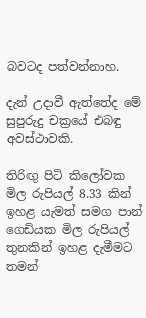බවටද පත්වන්නාහ.

දැන් උදාවී ඇත්තේද මේ සුපුරුදු චක්‍රයේ එබඳු අවස්‌ථාවකි.

තිරිඟු පිටි කිලෝවක මිල රුපියල් 8.33 කින් ඉහළ යැමත් සමග පාන් ගෙඩියක මිල රුපියල් තුනකින් ඉහළ දැමීමට තමන්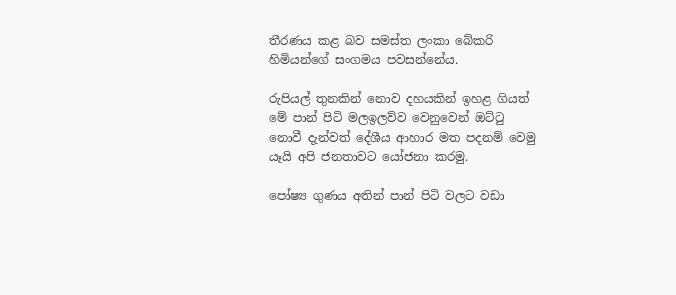තීරණය කළ බව සමස්‌ත ලංකා බේකරි හිමියන්ගේ සංගමය පවසන්නේය.

රුපියල් තුනකින් නොව දහයකින් ඉහළ ගියත් මේ පාන් පිටි මලඉලව්ව වෙනුවෙන් ඔට්‌ටු නොවී දැන්වත් දේශීය ආහාර මත පදනම් වෙමු යෑයි අපි ජනතාවට යෝජනා කරමු.

පෝෂ්‍ය ගුණය අතින් පාන් පිටි වලට වඩා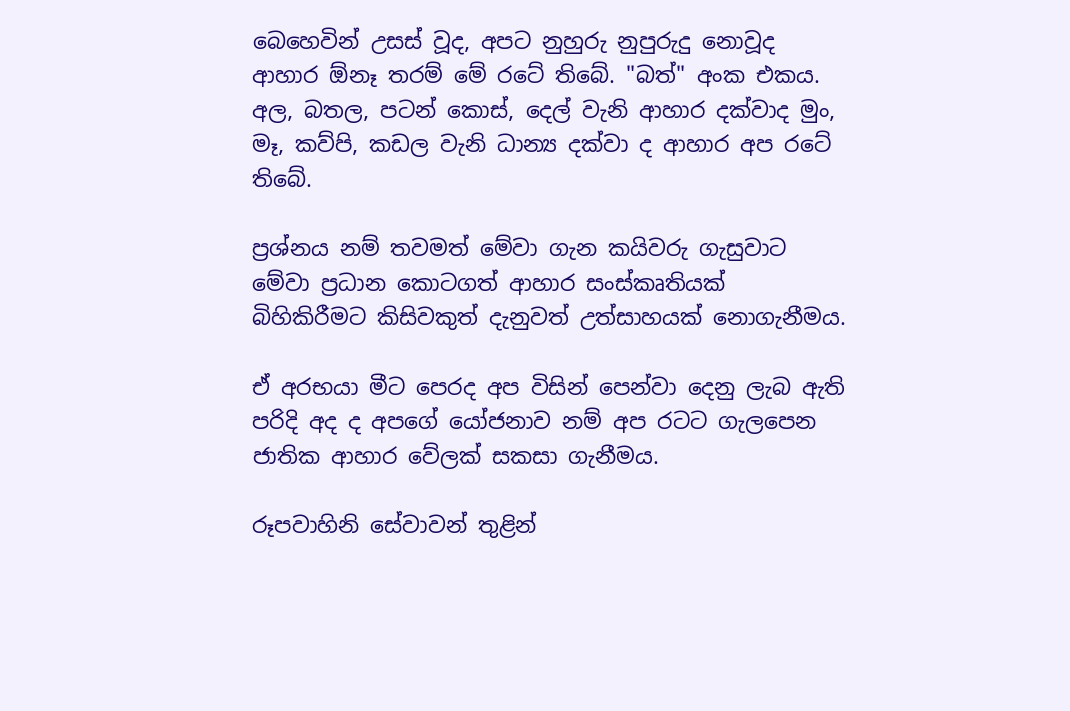බෙහෙවින් උසස්‌ වූද, අපට නුහුරු නුපුරුදු නොවූද ආහාර ඕනෑ තරම් මේ රටේ තිබේ. "බත්" අංක එකය. අල, බතල, පටන් කොස්‌, දෙල් වැනි ආහාර දක්‌වාද මුං, මෑ, කව්පි, කඩල වැනි ධාන්‍ය දක්‌වා ද ආහාර අප රටේ තිබේ.

ප්‍රශ්නය නම් තවමත් මේවා ගැන කයිවරු ගැසුවාට මේවා ප්‍රධාන කොටගත් ආහාර සංස්‌කෘතියක්‌ බිහිකිරීමට කිසිවකුත් දැනුවත් උත්සාහයක්‌ නොගැනීමය.

ඒ අරභයා මීට පෙරද අප විසින් පෙන්වා දෙනු ලැබ ඇති පරිදි අද ද අපගේ යෝජනාව නම් අප රටට ගැලපෙන ජාතික ආහාර වේලක්‌ සකසා ගැනීමය.

රූපවාහිනි සේවාවන් තුළින්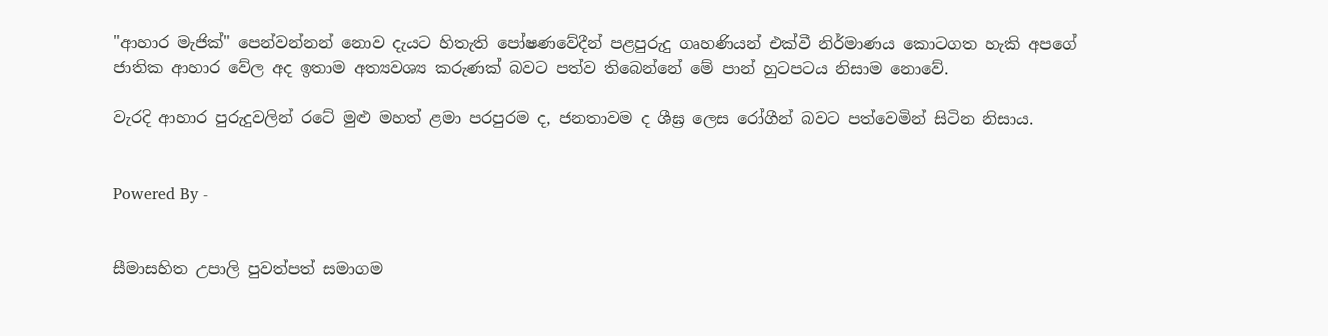"ආහාර මැජික්‌" පෙන්වන්නන් නොව දැයට හිතැති පෝෂණවේදීන් පළපුරුදු ගෘහණියන් එක්‌වී නිර්මාණය කොටගත හැකි අපගේ ජාතික ආහාර වේල අද ඉතාම අත්‍යවශ්‍ය කරුණක්‌ බවට පත්ව තිබෙන්නේ මේ පාන් හුටපටය නිසාම නොවේ.

වැරදි ආහාර පුරුදුවලින් රටේ මුළු මහත් ළමා පරපුරම ද, ජනතාවම ද ශීඝ්‍ර ලෙස රෝගීන් බවට පත්වෙමින් සිටින නිසාය.


Powered By -


සීමාසහිත උපාලි පුවත්පත් සමාගම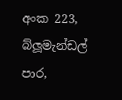අංක 223, බ්ලූමැන්ඩල් පාර,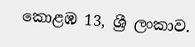කොළඹ 13, ශ්‍රී ලංකාව.